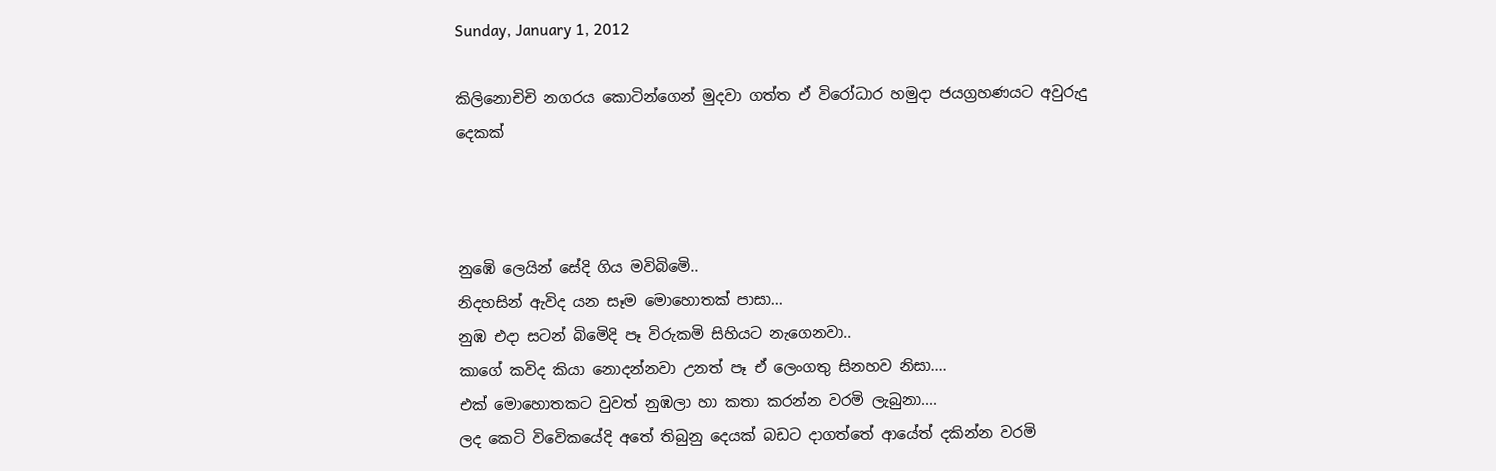Sunday, January 1, 2012

කිලිනොචිචි නගරය කොටින්ගෙන් මුදවා ගත්ත ඒ විරෝධාර හමුදා ජයග්‍රහණයට අවුරුදු දෙකක්



නුඹෙි ලෙයින් සේදි ගිය මවිබිමෙි..
නිදහසින් ඇවිද යන සෑම මොහොතක් පාසා...
නුඹ එදා සටන් බිමෙිදි පෑ විරුකමි සිහියට නැගෙනවා..
කාගේ කවිද කියා නොදන්නවා උනත් පෑ ඒ ලෙංගතු සිනහව නිසා....
එක් මොහොතකට වුවත් නුඹලා හා කතා කරන්න වරමි ලැබුනා....
ලද කෙටි විවෙිකයේදි අතේ තිබුනු දෙයක් බඩට දාගත්තේ ආයේත් දකින්න වරමි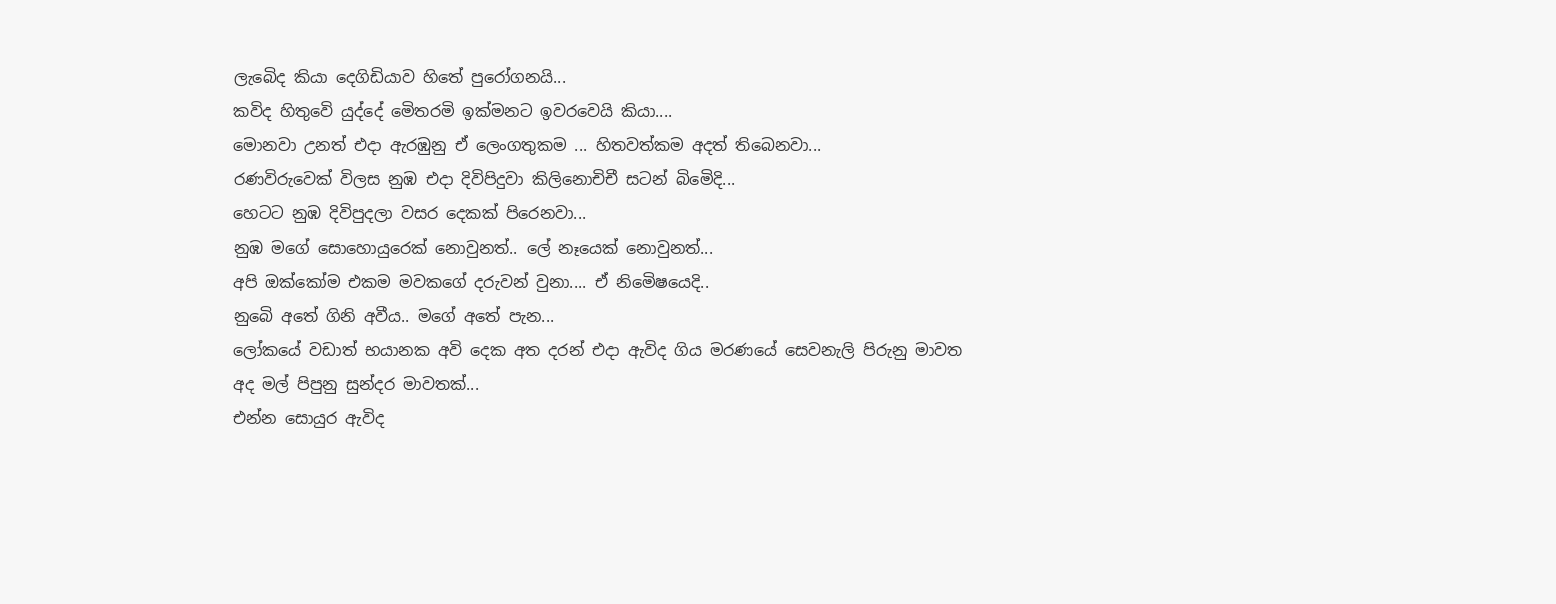ලැබෙිද කියා දෙගිඩියාව හිතේ පුරෝගනයි...
කවිද හිතුවෙි යුද්දේ මෙිතරමි ඉක්මනට ඉවරවෙයි කියා....
මොනවා උනත් එදා ඇරඹුනු ඒ ලෙංගතුකම ... හිතවත්කම අදත් තිබෙනවා...
රණවිරුවෙක් විලස නුඹ එදා දිවිපිදුවා කිලිනොචිචී සටන් බිමෙිදි...
හෙටට නුඹ දිවිපුදලා වසර දෙකක් පිරෙනවා...
නුඹ මගේ සොහොයුරෙක් නොවුනත්.. ලේ නෑයෙක් නොවුනත්...
අපි ඔක්කෝම එකම මවකගේ දරුවන් වුනා.... ඒ නිමෙිෂයෙදි..
නුබෙි අතේ ගිනි අවීය.. මගේ අතේ පැන...
ලෝකයේ වඩාත් භයානක අවි දෙක අත දරන් එදා ඇවිද ගිය මරණයේ සෙවනැලි පිරුනු මාවත
අද මල් පිපුනු සුන්දර මාවතක්...
එන්න සොයුර ඇවිද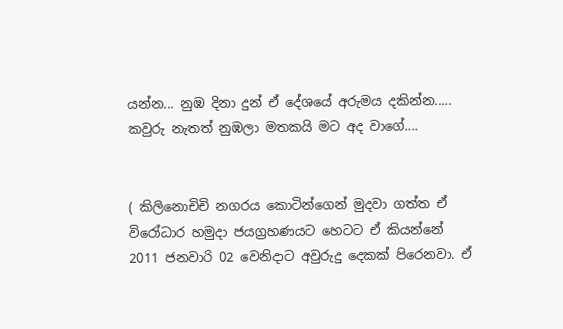යන්න... නුඹ දිනා දුන් ඒ දේශයේ අරුමය දකින්න.....
කවුරු නැතත් නුඹලා මතකයි මට අද වාගේ....


( කිලිනොචිචි නගරය කොටින්ගෙන් මුදවා ගත්ත ඒ විරෝධාර හමුදා ජයග්‍රහණයට හෙටට ඒ කියන්නේ 2011 ජනවාරි 02 වෙනිදාට අවුරුදු දෙකක් පිරෙනවා. ඒ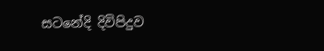සටනේදි දිවිපිදුව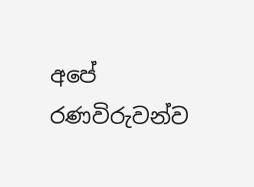අපේ රණවිරුවන්ව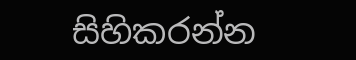සිහිකරන්න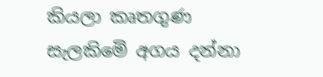කියලා කෘතගුණ සැලකිමෙි අගය දන්නා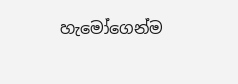හැමෝගෙන්ම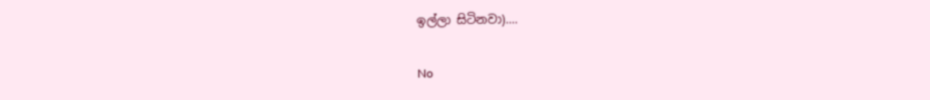ඉල්ලා සිටිනවා)....

No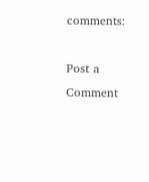comments:

Post a Comment